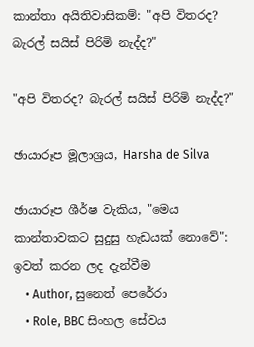කාන්තා අයිතිවාසිකම්: "අපි විතරද? බැරල් සයිස් පිරිමි නැද්ද?"

"අපි විතරද? බැරල් සයිස් පිරිමි නැද්ද?"

ඡායාරූප මූලාශ්‍රය, Harsha de Silva

ඡායාරූප ශීර්ෂ වැකිය, "මෙය කාන්තාවකට සුදුසු හැඩයක් නොවේ": ඉවත් කරන ලද දැන්වීම
    • Author, සුනෙත් පෙරේරා
    • Role, BBC සිංහල සේවය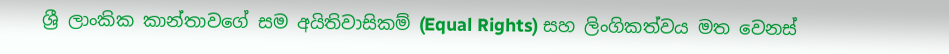ශ්‍රී ලාංකික කාන්තාවගේ සම අයිතිවාසිකම් (Equal Rights) සහ ලිංගිකත්වය මත වෙනස්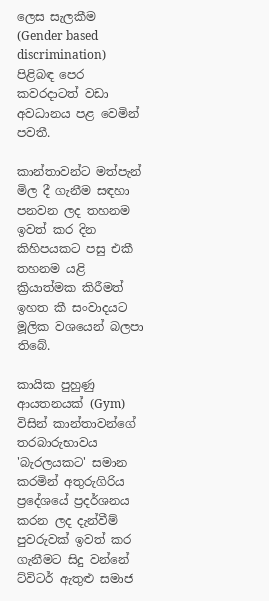ලෙස සැලකීම (Gender based discrimination) පිළිබඳ පෙර කවරදාටත් වඩා අවධානය පළ වෙමින් පවතී.

කාන්තාවන්ට මත්පැන් මිල දී ගැනීම සඳහා පනවන ලද තහනම ඉවත් කර දින කිහිපයකට පසු එකී තහනම යළි ක්‍රියාත්මක කිරීමත් ඉහත කී සංවාදයට මූලික වශයෙන් බලපා තිබේ.

කායික පුහුණු ආයතනයක් (Gym) විසින් කාන්තාවන්ගේ තරබාරුභාවය 'බැරලයකට' සමාන කරමින් අතුරුගිරිය ප්‍රදේශයේ ප්‍රදර්ශනය කරන ලද දැන්වීම් පුවරුවක් ඉවත් කර ගැනීමට සිදු වන්නේ ට්විටර් ඇතුළු සමාජ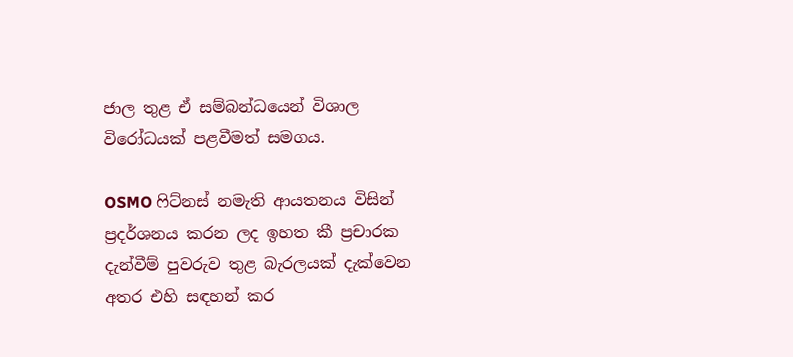ජාල තුළ ඒ සම්බන්ධයෙන් විශාල විරෝධයක් පළවීමත් සමගය.

OSMO ෆිට්නස් නමැති ආයතනය විසින් ප්‍රදර්ශනය කරන ලද ඉහත කී ප්‍රචාරක දැන්වීම් පුවරුව තුළ බැරලයක් දැක්වෙන අතර එහි සඳහන් කර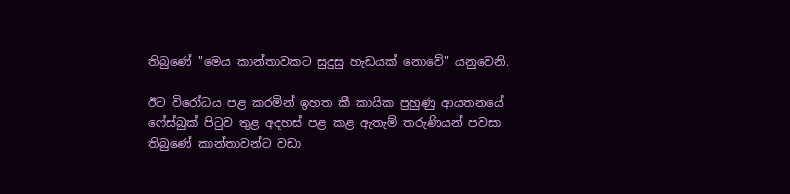තිබුණේ "මෙය කාන්තාවකට සුදුසු හැඩයක් නොවේ" යනුවෙනි.

ඊට විරෝධය පළ කරමින් ඉහත කී කායික පුහුණු ආයතනයේ ෆේස්බුක් පිටුව තුළ අදහස් පළ කළ ඇතැම් තරුණියන් පවසා තිබුණේ කාන්තාවන්ට වඩා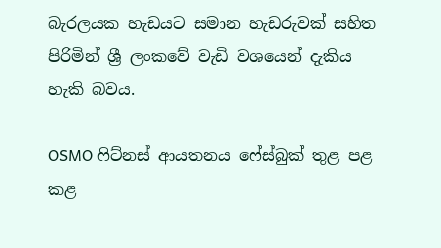බැරලයක හැඩයට සමාන හැඩරුවක් සහිත පිරිමින් ශ්‍රී ලංකවේ වැඩි වශයෙන් දැකිය හැකි බවය.

OSMO ෆිට්නස් ආයතනය ෆේස්බුක් තුළ පළ කළ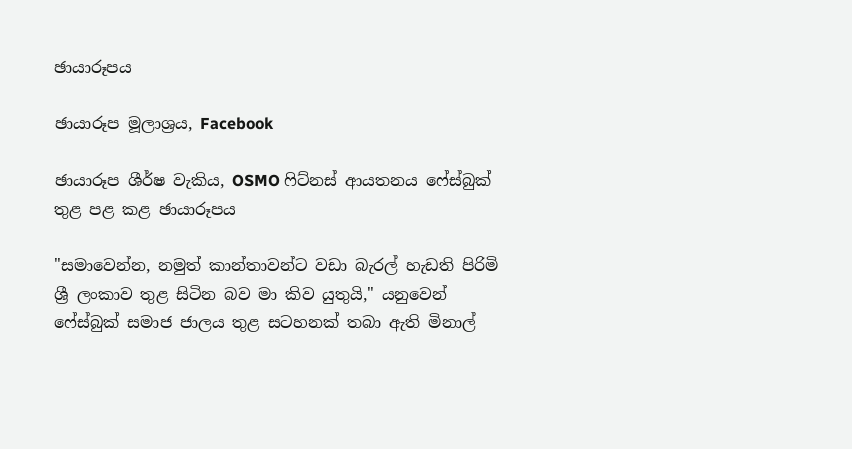ඡායාරූපය

ඡායාරූප මූලාශ්‍රය, Facebook

ඡායාරූප ශීර්ෂ වැකිය, OSMO ෆිට්නස් ආයතනය ෆේස්බුක් තුළ පළ කළ ඡායාරූපය

"සමාවෙන්න, නමුත් කාන්තාවන්ට වඩා බැරල් හැඩති පිරිමි ශ්‍රී ලංකාව තුළ සිටින බව මා කිව යුතුයි," යනුවෙන් ෆේස්බුක් සමාජ ජාලය තුළ සටහනක් තබා ඇති මිනාල්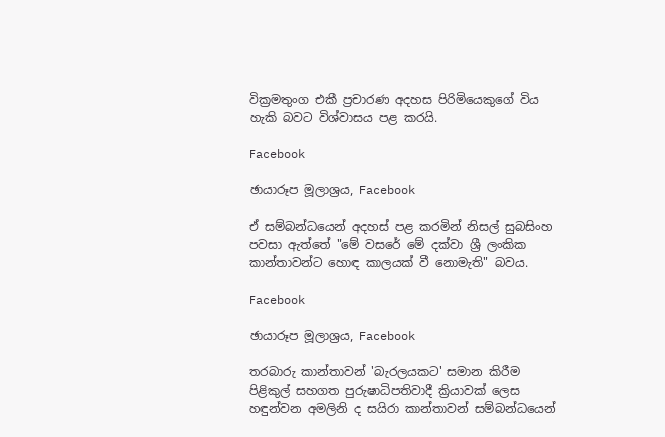වික්‍රමතුංග එකී ප්‍රචාරණ අදහස පිරිමියෙකුගේ විය හැකි බවට විශ්වාසය පළ කරයි.

Facebook

ඡායාරූප මූලාශ්‍රය, Facebook

ඒ සම්බන්ධයෙන් අදහස් පළ කරමින් නිසල් සුබසිංහ පවසා ඇත්තේ "මේ වසරේ මේ දක්වා ශ්‍රී ලංකික කාන්තාවන්ට හොඳ කාලයක් වී නොමැති" බවය.

Facebook

ඡායාරූප මූලාශ්‍රය, Facebook

තරබාරු කාන්තාවන් 'බැරලයකට' සමාන කිරීම පිළිකුල් සහගත පුරුෂාධිපතිවාදී ක්‍රියාවක් ලෙස හඳුන්වන අමලිනි ද සයිරා කාන්තාවන් සම්බන්ධයෙන්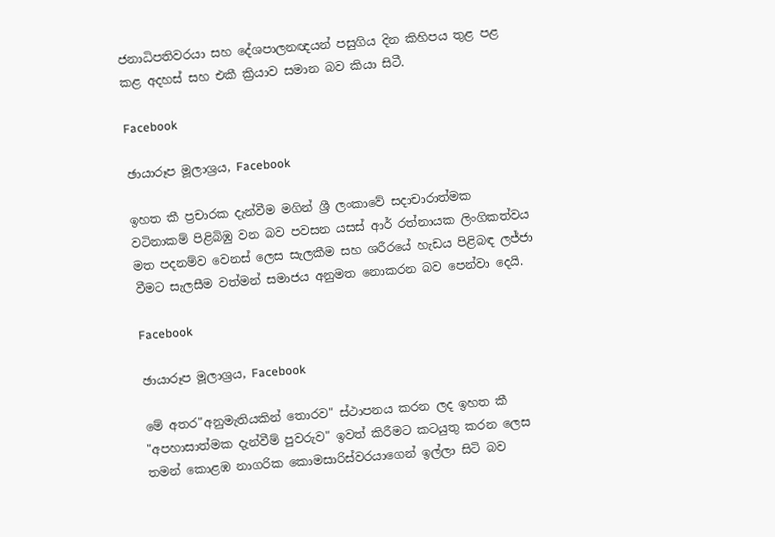ජනාධිපතිවරයා සහ දේශපාලනඥයන් පසුගිය දින කිහිපය තුළ පළ කළ අදහස් සහ එකී ක්‍රියාව සමාන බව කියා සිටී.

Facebook

ඡායාරූප මූලාශ්‍රය, Facebook

ඉහත කී ප්‍රචාරක දැන්වීම මගින් ශ්‍රී ලංකාවේ සදාචාරාත්මක වටිනාකම් පිළිබිඹු වන බව පවසන යසස් ආර් රත්නායක ලිංගිකත්වය මත පදනම්ව වෙනස් ලෙස සැලකීම සහ ශරීරයේ හැඩය පිළිබඳ ලජ්ජා වීමට සැලසීම වත්මන් සමාජය අනුමත නොකරන බව පෙන්වා දෙයි.

Facebook

ඡායාරූප මූලාශ්‍රය, Facebook

මේ අතර"අනුමැතියකින් තොරව" ස්ථාපනය කරන ලද ඉහත කී "අපහාසාත්මක දැන්වීම් පුවරුව" ඉවත් කිරීමට කටයුතු කරන ලෙස තමන් කොළඹ නාගරික කොමසාරිස්වරයාගෙන් ඉල්ලා සිටි බව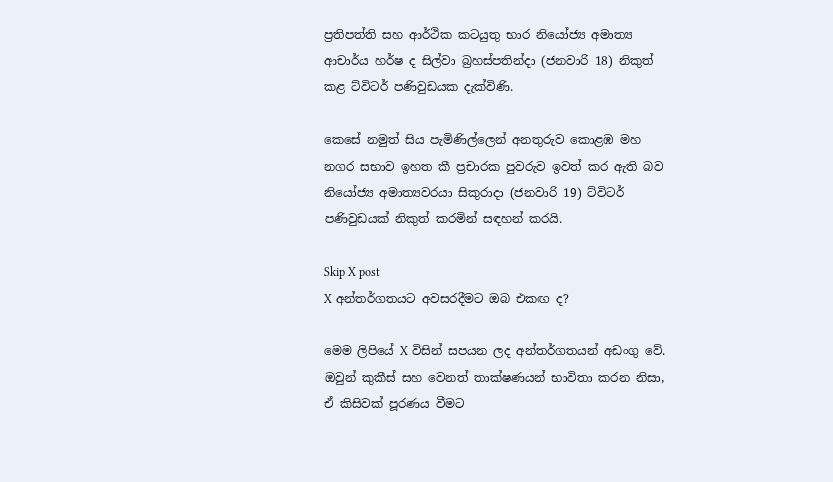ප්‍රතිපත්ති සහ ආර්ථික කටයුතු භාර නියෝජ්‍ය අමාත්‍ය ආචාර්ය හර්ෂ ද සිල්වා බ්‍රහස්පතින්දා (ජනවාරි 18) නිකුත් කළ ට්විටර් පණිවුඩයක දැක්විණි.

කෙසේ නමුත් සිය පැමිණිල්ලෙන් අනතුරුව කොළඹ මහ නගර සභාව ඉහත කී ප්‍රචාරක පුවරුව ඉවත් කර ඇති බව නියෝජ්‍ය අමාත්‍යවරයා සිකුරාදා (ජනවාරි 19) ට්විටර් පණිවුඩයක් නිකුත් කරමින් සඳහන් කරයි.

Skip X post
X අන්තර්ගතයට අවසරදීමට ඔබ එකඟ ද?

මෙම ලිපියේ X විසින් සපයන ලද අන්තර්ගතයන් අඩංගු වේ. ඔවුන් කුකීස් සහ වෙනත් තාක්ෂණයන් භාවිතා කරන නිසා, ඒ කිසිවක් පූරණය වීමට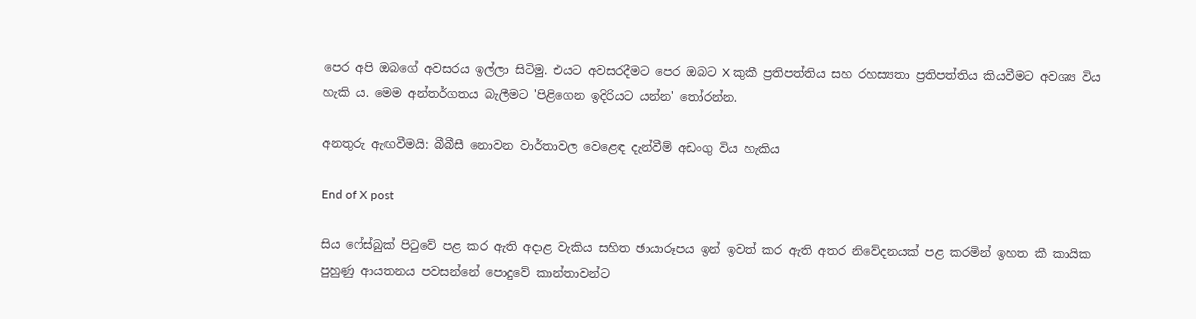පෙර අපි ඔබගේ අවසරය ඉල්ලා සිටිමු. එයට අවසරදීමට පෙර ඔබට X කුකී ප්‍රතිපත්තිය සහ රහස්‍යතා ප්‍රතිපත්තිය කියවීමට අවශ්‍ය විය හැකි ය. මෙම අන්තර්ගතය බැලීමට 'පිළිගෙන ඉදිරියට යන්න' තෝරන්න.

අනතුරු ඇඟවීමයි: බීබීසී නොවන වාර්තාවල වෙළෙඳ දැන්වීම් අඩංගු විය හැකිය

End of X post

සිය ෆේස්බුක් පිටුවේ පළ කර ඇති අදාළ වැකිය සහිත ඡායාරූපය ඉන් ඉවත් කර ඇති අතර නිවේදනයක් පළ කරමින් ඉහත කී කායික පුහුණු ආයතනය පවසන්නේ පොදුවේ කාන්තාවන්ට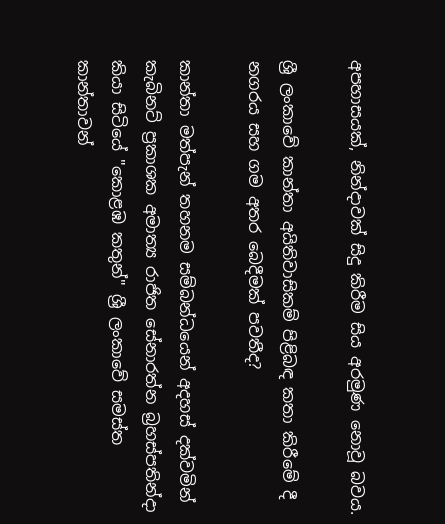අපහාසයක්, නින්දාවක් සිදු කිරීම සිය අරමුණ නොවූ බවය.

ශ්‍රී ලංකාවේ කාන්තා අයිතිවාසිකම් පිළිබඳ කතා කිරීමේ දී නගරය සහ ගම අතර බෙදීමක් පවතීද?

කාන්තා මත්පැන් තහනම සම්බන්ධයෙන් අදහස් දක්වමින් කැබිනට් ප්‍රකාශක අමාත්‍ය රාජිත සේනාරත්න බ්‍රහස්පතින්දා කියා සිටියේ "කොළඹ කතුන්" ශ්‍රී ලංකාවේ සමස්ත කාන්තාවන්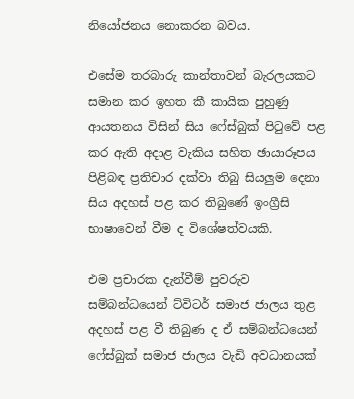නියෝජනය නොකරන බවය.

එසේම තරබාරු කාන්තාවන් බැරලයකට සමාන කර ඉහත කී කායික පුහුණු ආයතනය විසින් සිය ෆේස්බුක් පිටුවේ පළ කර ඇති අදාළ වැකිය සහිත ඡායාරූපය පිළිබඳ ප්‍රතිචාර දක්වා තිබු සියලුම දෙනා සිය අදහස් පළ කර තිබුණේ ඉංග්‍රීසි භාෂාවෙන් වීම ද විශේෂත්වයකි.

එම ප්‍රචාරක දැන්වීම් පුවරුව සම්බන්ධයෙන් ට්විටර් සමාජ ජාලය තුළ අදහස් පළ වී තිබුණ ද ඒ සම්බන්ධයෙන් ෆේස්බුක් සමාජ ජාලය වැඩි අවධානයක්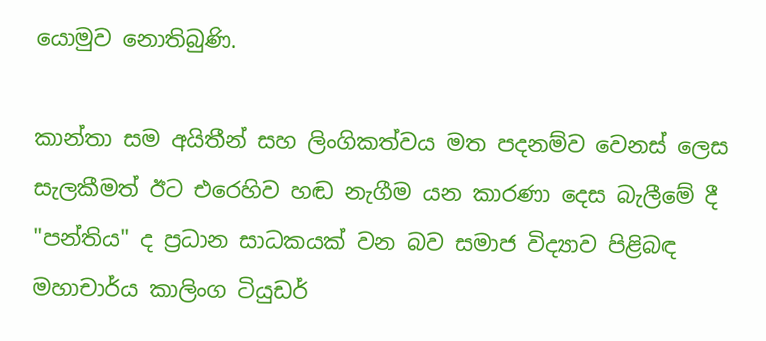යොමුව නොතිබුණි.

කාන්තා සම අයිතීන් සහ ලිංගිකත්වය මත පදනම්ව වෙනස් ලෙස සැලකීමත් ඊට එරෙහිව හඬ නැගීම යන කාරණා දෙස බැලීමේ දී "පන්තිය" ද ප්‍රධාන සාධකයක් වන බව සමාජ විද්‍යාව පිළිබඳ මහාචාර්ය කාලිංග ටියුඩර්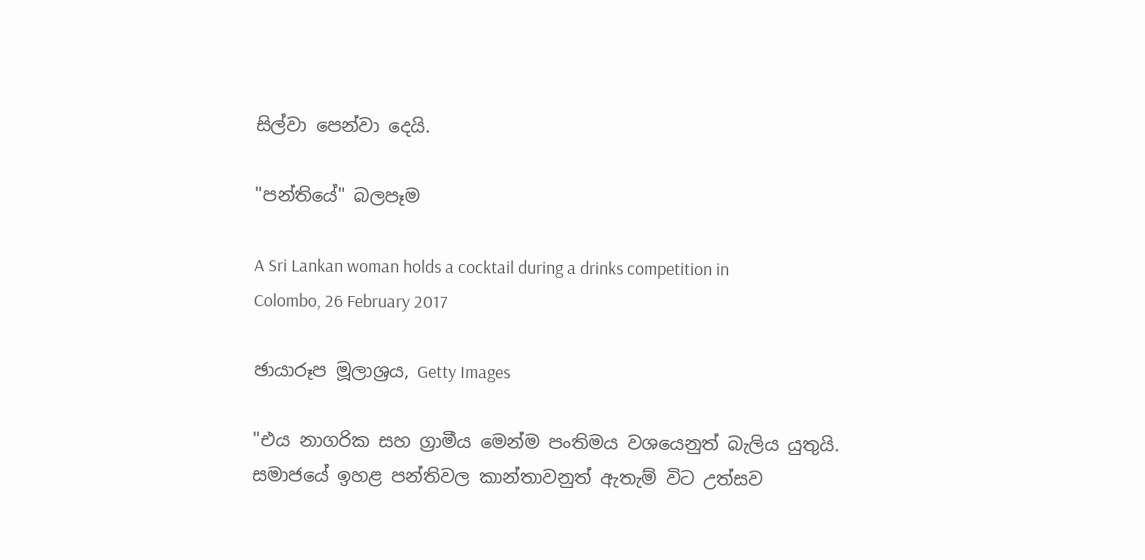සිල්වා පෙන්වා දෙයි.

"පන්තියේ" බලපෑම

A Sri Lankan woman holds a cocktail during a drinks competition in Colombo, 26 February 2017

ඡායාරූප මූලාශ්‍රය, Getty Images

"එය නාගරික සහ ග්‍රාමීය මෙන්ම පංතිමය වශයෙනුත් බැලිය යුතුයි. සමාජයේ ඉහළ පන්තිවල කාන්තාවනුත් ඇතැම් විට උත්සව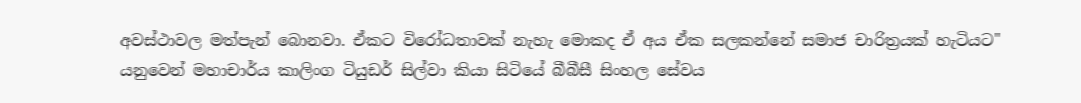අවස්ථාවල මත්පැන් බොනවා. ඒකට විරෝධතාවක් නැහැ මොකද ඒ අය ඒක සලකන්නේ සමාජ චාරිත්‍රයක් හැටියට" යනුවෙන් මහාචාර්ය කාලිංග ටියුඩර් සිල්වා කියා සිටියේ බීබීසී සිංහල සේවය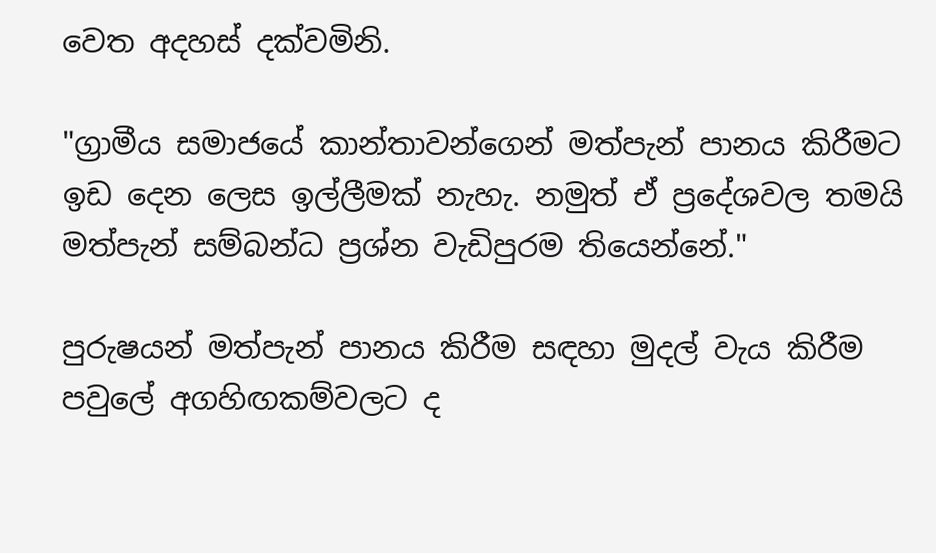වෙත අදහස් දක්වමිනි.

"ග්‍රාමීය සමාජයේ කාන්තාවන්ගෙන් මත්පැන් පානය කිරීමට ඉඩ දෙන ලෙස ඉල්ලීමක් නැහැ. නමුත් ඒ ප්‍රදේශවල තමයි මත්පැන් සම්බන්ධ ප්‍රශ්න වැඩිපුරම තියෙන්නේ."

පුරුෂයන් මත්පැන් පානය කිරීම සඳහා මුදල් වැය කිරීම පවුලේ අගහිඟකම්වලට ද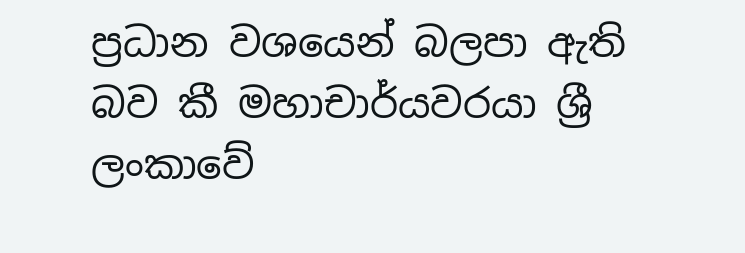ප්‍රධාන වශයෙන් බලපා ඇති බව කී මහාචාර්යවරයා ශ්‍රී ලංකාවේ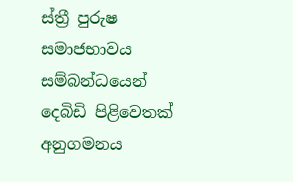ස්ත්‍රී පුරුෂ සමාජභාවය සම්බන්ධයෙන් දෙබිඩි පිළිවෙතක් අනුගමනය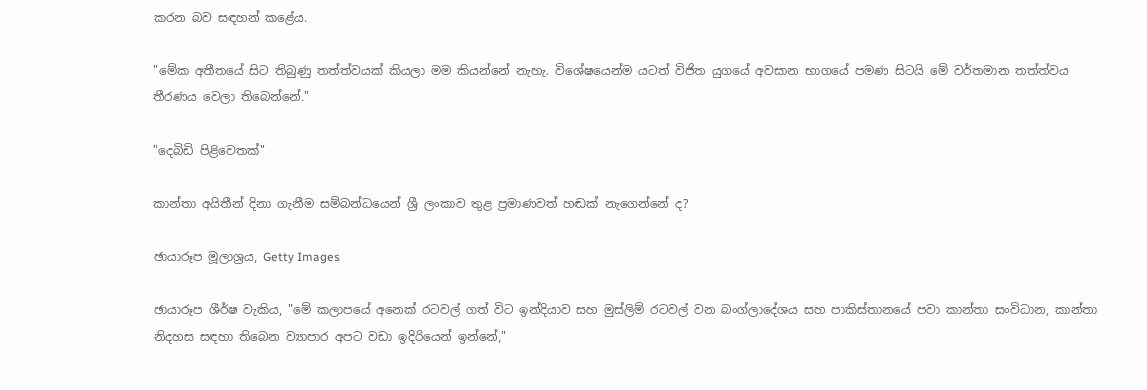කරන බව සඳහන් කළේය.

"මේක අතීතයේ සිට තිබුණු තත්ත්වයක් කියලා මම කියන්නේ නැහැ. විශේෂයෙන්ම යටත් විජිත යුගයේ අවසාන භාගයේ පමණ සිටයි මේ වර්තමාන තත්ත්වය තීරණය වෙලා තිබෙන්නේ."

"දෙබිඩි පිළිවෙතක්"

කාන්තා අයිතීන් දිනා ගැනීම සම්බන්ධයෙන් ශ්‍රී ලංකාව තුළ ප්‍රමාණවත් හඬක් නැගෙන්නේ ද?

ඡායාරූප මූලාශ්‍රය, Getty Images

ඡායාරූප ශීර්ෂ වැකිය, "මේ කලාපයේ අනෙක් රටවල් ගත් විට ඉන්දියාව සහ මුස්ලිම් රටවල් වන බංග්ලාදේශය සහ පාකිස්තානයේ පවා කාන්තා සංවිධාන, කාන්තා නිදහස සඳහා තිබෙන ව්‍යාපාර අපට වඩා ඉදිරියෙන් ඉන්නේ,"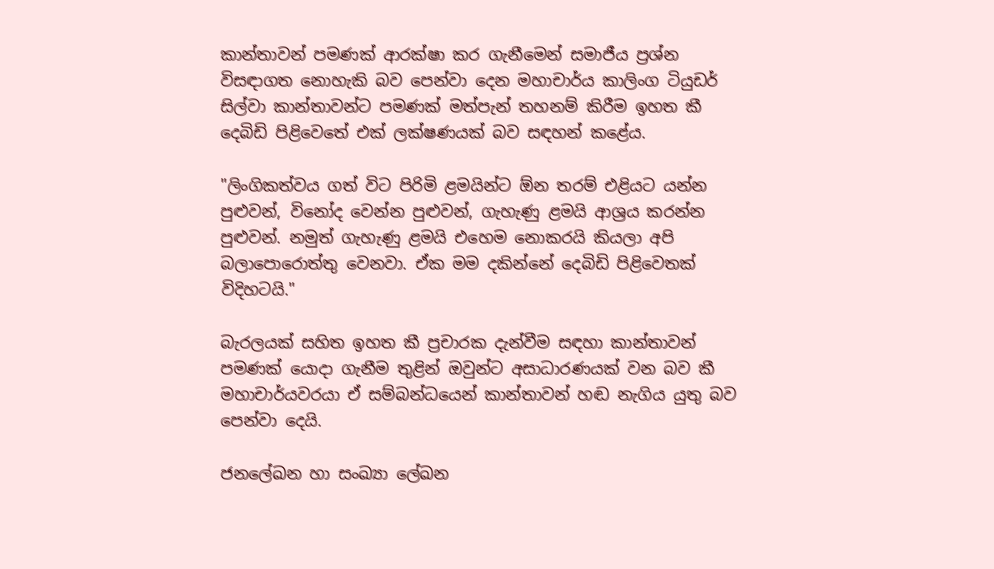කාන්තාවන් පමණක් ආරක්ෂා කර ගැනීමෙන් සමාජීය ප්‍රශ්න විසඳාගත නොහැකි බව පෙන්වා දෙන මහාචාර්ය කාලිංග ටියුඩර් සිල්වා කාන්තාවන්ට පමණක් මත්පැන් තහනම් කිරීම ඉහත කී දෙබිඩි පිළිවෙතේ එක් ලක්ෂණයක් බව සඳහන් කළේය.

"ලිංගිකත්වය ගත් විට පිරිමි ළමයින්ට ඕන තරම් එළියට යන්න පුළුවන්, විනෝද වෙන්න පුළුවන්, ගැහැණු ළමයි ආශ්‍රය කරන්න පුළුවන්. නමුත් ගැහැණු ළමයි එහෙම නොකරයි කියලා අපි බලාපොරොත්තු වෙනවා. ඒක මම දකින්නේ දෙබිඩි පිළිවෙතක් විදිහටයි."

බැරලයක් සහිත ඉහත කී ප්‍රචාරක දැන්වීම සඳහා කාන්තාවන් පමණක් යොදා ගැනීම තුළින් ඔවුන්ට අසාධාරණයක් වන බව කී මහාචාර්යවරයා ඒ සම්බන්ධයෙන් කාන්තාවන් හඬ නැගිය යුතු බව පෙන්වා දෙයි.

ජනලේඛන හා සංඛ්‍යා ලේඛන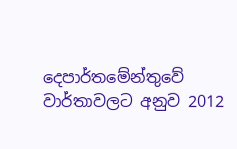දෙපාර්තමේන්තුවේ වාර්තාවලට අනුව 2012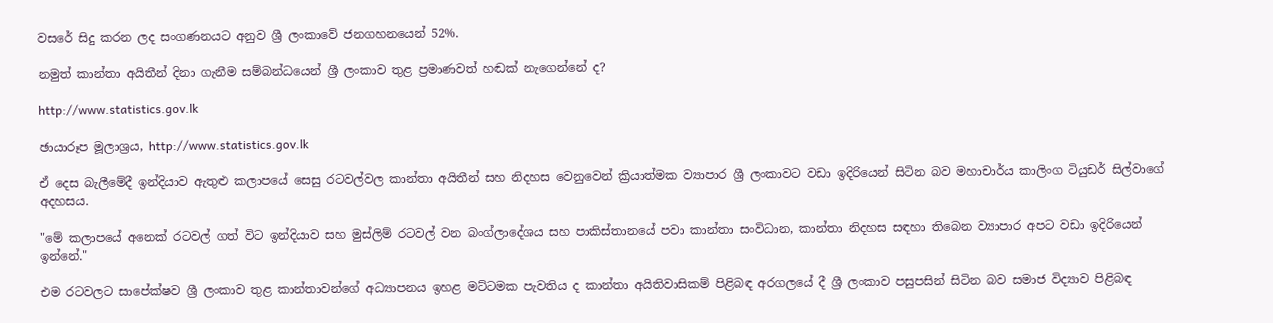වසරේ සිදු කරන ලද සංගණනයට අනුව ශ්‍රී ලංකාවේ ජනගහනයෙන් 52%.

නමුත් කාන්තා අයිතීන් දිනා ගැනීම සම්බන්ධයෙන් ශ්‍රී ලංකාව තුළ ප්‍රමාණවත් හඬක් නැගෙන්නේ ද?

http://www.statistics.gov.lk

ඡායාරූප මූලාශ්‍රය, http://www.statistics.gov.lk

ඒ දෙස බැලීමේදී ඉන්දියාව ඇතුළු කලාපයේ සෙසු රටවල්වල කාන්තා අයිතීන් සහ නිදහස වෙනුවෙන් ක්‍රියාත්මක ව්‍යාපාර ශ්‍රී ලංකාවට වඩා ඉදිරියෙන් සිටින බව මහාචාර්ය කාලිංග ටියුඩර් සිල්වාගේ අදහසය.

"මේ කලාපයේ අනෙක් රටවල් ගත් විට ඉන්දියාව සහ මුස්ලිම් රටවල් වන බංග්ලාදේශය සහ පාකිස්තානයේ පවා කාන්තා සංවිධාන, කාන්තා නිදහස සඳහා තිබෙන ව්‍යාපාර අපට වඩා ඉදිරියෙන් ඉන්නේ."

එම රටවලට සාපේක්ෂව ශ්‍රී ලංකාව තුළ කාන්තාවන්ගේ අධ්‍යාපනය ඉහළ මට්ටමක පැවතිය ද කාන්තා අයිතිවාසිකම් පිළිබඳ අරගලයේ දී ශ්‍රී ලංකාව පසුපසින් සිටින බව සමාජ විද්‍යාව පිළිබඳ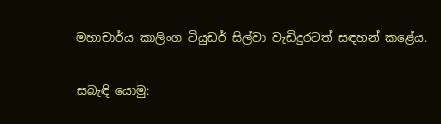මහාචාර්ය කාලිංග ටියුඩර් සිල්වා වැඩිදුරටත් සඳහන් කළේය.

සබැඳි යොමු: